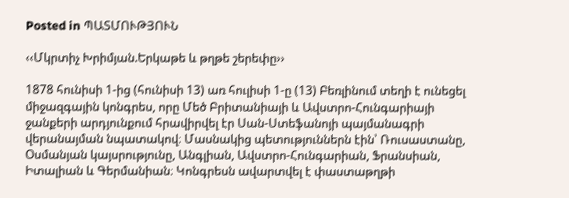Posted in ՊԱՏՄՈՒԹՅՈՒՆ

‹‹Մկրտիչ Խրիմյան.Երկաթե և թղթե շերեփը››

1878 հունիսի 1-ից (հունիսի 13) առ հուլիսի 1-ը (13) Բեռլինում տեղի է ունեցել միջազգային կոնգրես, որը Մեծ Բրիտանիայի և Ավստրո-Հունգարիայի ջանքերի արդյունքում հրավիրվել էր Սան-Ստեֆանոյի պայմանագրի վերանայման նպատակով։ Մասնակից պետություններն էին՝ Ռուսաստանը, Օսմանյան կայսրությունը, Անգլիան, Ավստրո-Հունգարիան, Ֆրանսիան, Իտալիան և Գերմանիան։ Կոնգրեսն ավարտվել է փաստաթղթի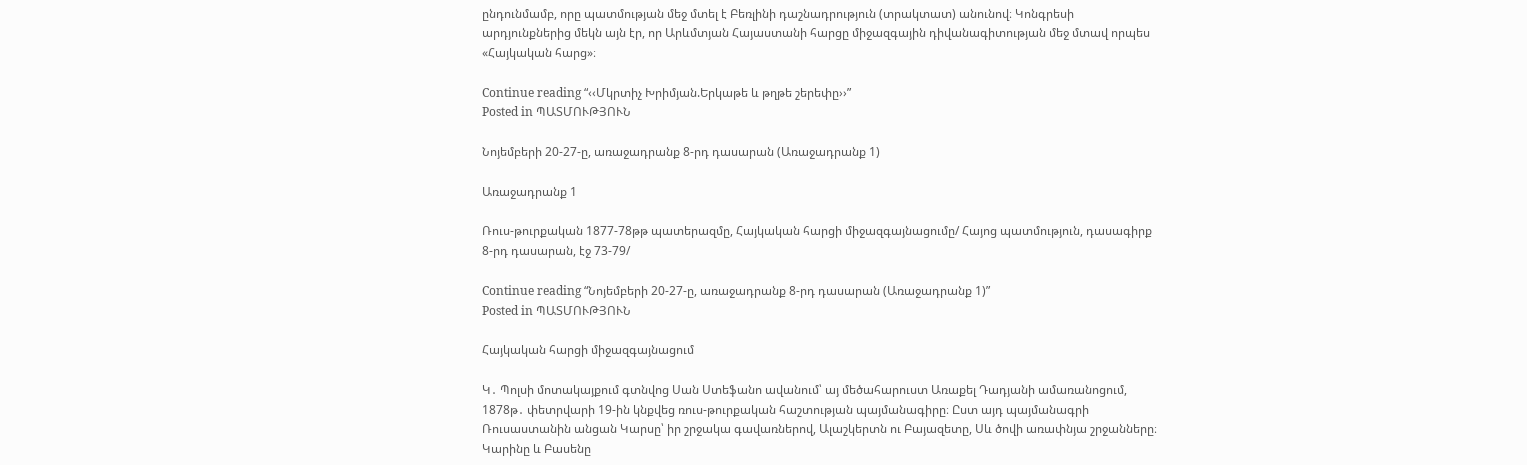ընդունմամբ, որը պատմության մեջ մտել է Բեռլինի դաշնադրություն (տրակտատ) անունով։ Կոնգրեսի արդյունքներից մեկն այն էր, որ Արևմտյան Հայաստանի հարցը միջազգային դիվանագիտության մեջ մտավ որպես «Հայկական հարց»։

Continue reading “‹‹Մկրտիչ Խրիմյան.Երկաթե և թղթե շերեփը››”
Posted in ՊԱՏՄՈՒԹՅՈՒՆ

Նոյեմբերի 20-27-ը, առաջադրանք 8-րդ դասարան (Առաջադրանք 1)

Առաջադրանք 1

Ռուս-թուրքական 1877-78թթ պատերազմը, Հայկական հարցի միջազգայնացումը/ Հայոց պատմություն, դասագիրք 8-րդ դասարան, էջ 73-79/

Continue reading “Նոյեմբերի 20-27-ը, առաջադրանք 8-րդ դասարան (Առաջադրանք 1)”
Posted in ՊԱՏՄՈՒԹՅՈՒՆ

Հայկական հարցի միջազգայնացում

Կ․ Պոլսի մոտակայքում գտնվոց Սան Ստեֆանո ավանում՝ այ մեծահարուստ Առաքել Դադյանի ամառանոցում, 1878թ․ փետրվարի 19-ին կնքվեց ռուս-թուրքական հաշտության պայմանագիրը։ Ըստ այդ պայմանագրի Ռուսաստանին անցան Կարսը՝ իր շրջակա գավառներով, Ալաշկերտն ու Բայազետը, Սև ծովի առափնյա շրջանները։ Կարինը և Բասենը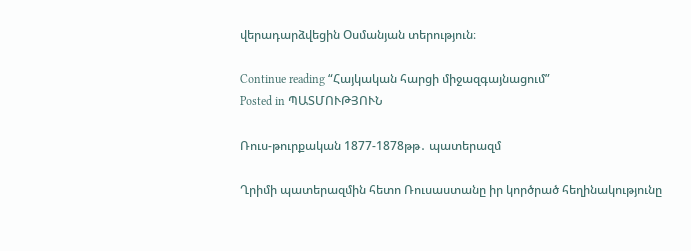վերադարձվեցին Օսմանյան տերություն։

Continue reading “Հայկական հարցի միջազգայնացում”
Posted in ՊԱՏՄՈՒԹՅՈՒՆ

Ռուս-թուրքական 1877-1878թթ․ պատերազմ

Ղրիմի պատերազմին հետո Ռուսաստանը իր կործրած հեղինակությունը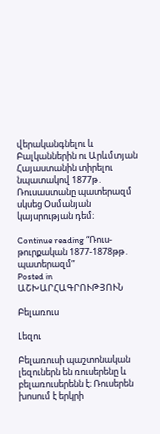վերականգնելու և Բալկաններին ու Արևմտյան Հայաստանին տիրելու նպատակով 1877թ․ Ռուսաստանը պատերազմ սկսեց Օսմանյան կայսրության դեմ։

Continue reading “Ռուս-թուրքական 1877-1878թթ․ պատերազմ”
Posted in ԱՇԽԱՐՀԱԳՐՈՒԹՅՈՒՆ

Բելառուս

Լեզու

Բելառուսի պաշտոնական լեզուներն են ռուսերենը և բելառուսերենն է։ Ռուսերեն խոսում է երկրի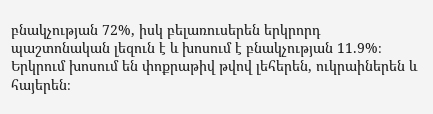բնակչության 72%, իսկ բելառուսերեն երկրորդ պաշտոնական լեզուն է և խոսում է բնակչության 11.9%։ Երկրում խոսում են փոքրաթիվ թվով լեհերեն, ուկրաիներեն և հայերեն։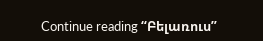Continue reading “Բելառուս”